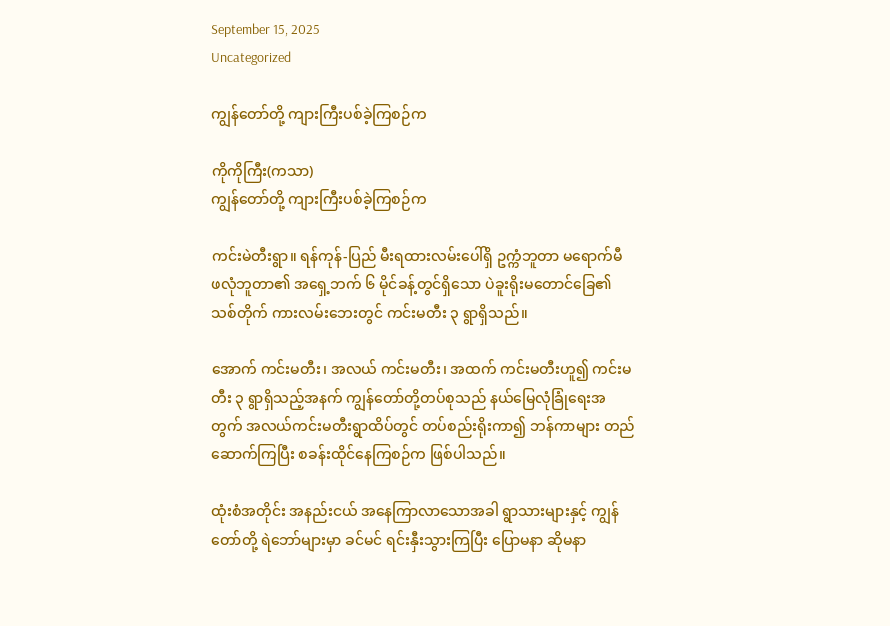September 15, 2025
Uncategorized

ကျွန်တော်တို့ ကျားကြီးပစ်ခဲ့ကြစဉ်က

ကိုကိုကြီး(ကသာ)
ကျွန်တော်တို့ ကျားကြီးပစ်ခဲ့ကြစဉ်က

ကင်းမဲတီးရွာ။ ရန်ကုန်-ပြည် မီးရထားလမ်းပေါ်ရှိ ဥက္ကံဘူတာ မရောက်မီ ဖလုံဘူတာ၏ အရှေ့ဘက် ၆ မိုင်ခန့်တွင်ရှိသော ပဲခူးရိုးမတောင်ခြေ၏ သစ်တိုက် ကားလမ်းဘေးတွင် ကင်းမတီး ၃ ရွာရှိသည်။

အောက် ကင်းမတီး၊ အလယ် ကင်းမတီး၊ အထက် ကင်းမတီးဟူ၍ ကင်းမတီး ၃ ရွာရှိသည့်အနက် ကျွန်တော်တို့တပ်စုသည် နယ်မြေလုံခြုံရေးအတွက် အလယ်ကင်းမတီးရွာထိပ်တွင် တပ်စည်းရိုးကာ၍ ဘန်ကာများ တည်ဆောက်ကြပြီး စခန်းထိုင်နေကြစဉ်က ဖြစ်ပါသည်။

ထုံးစံအတိုင်း အနည်းငယ် အနေကြာလာသောအခါ ရွာသားများနှင့် ကျွန်တော်တို့ ရဲဘော်များမှာ ခင်မင် ရင်းနှီးသွားကြပြီး ပြောမနာ ဆိုမနာ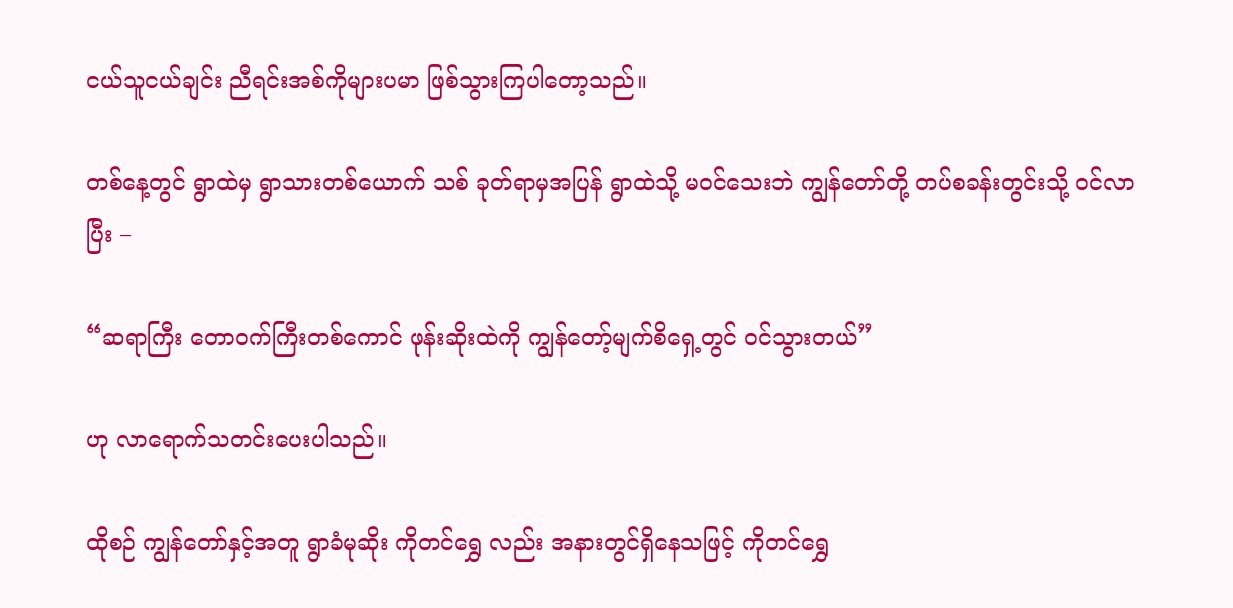ငယ်သူငယ်ချင်း ညီရင်းအစ်ကိုများပမာ ဖြစ်သွားကြပါတော့သည်။

တစ်နေ့တွင် ရွာထဲမှ ရွာသားတစ်ယောက် သစ် ခုတ်ရာမှအပြန် ရွာထဲသို့ မဝင်သေးဘဲ ကျွန်တော်တို့ တပ်စခန်းတွင်းသို့ ဝင်လာပြီး –

“ဆရာကြီး တောဝက်ကြီးတစ်ကောင် ဖုန်းဆိုးထဲကို ကျွန်တော့်မျက်စိရှေ့တွင် ဝင်သွားတယ်”

ဟု လာရောက်သတင်းပေးပါသည်။

ထိုစဉ် ကျွန်တော်နှင့်အတူ ရွာခံမုဆိုး ကိုတင်ရွှေ လည်း အနားတွင်ရှိနေသဖြင့် ကိုတင်ရွှေ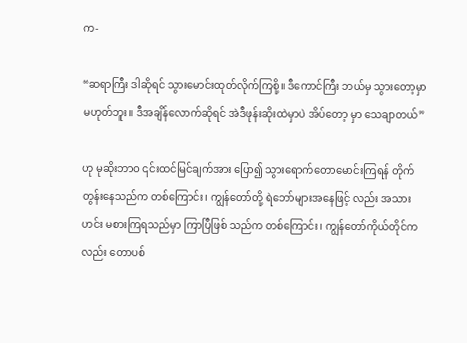က-

“ဆရာကြီး ဒါဆိုရင် သွားမောင်းထုတ်လိုက်ကြစို့။ ဒီကောင်ကြီး ဘယ်မှ သွားတော့မှာမဟုတ်ဘူး။ ဒီအချိန်လောက်ဆိုရင် အဲဒီဖုန်းဆိုးထဲမှာပဲ အိပ်တော့ မှာ သေချာတယ်”

ဟု မုဆိုးဘာဝ ၎င်းထင်မြင်ချက်အား ပြော၍ သွားရောက်တောမောင်းကြရန် တိုက်တွန်းနေသည်က တစ်ကြောင်း၊ ကျွန်တော်တို့ ရဲဘော်များအနေဖြင့် လည်း အသားဟင်း မစားကြရသည်မှာ ကြာပြီဖြစ် သည်က တစ်ကြောင်း၊ ကျွန်တော်ကိုယ်တိုင်ကလည်း တောပစ်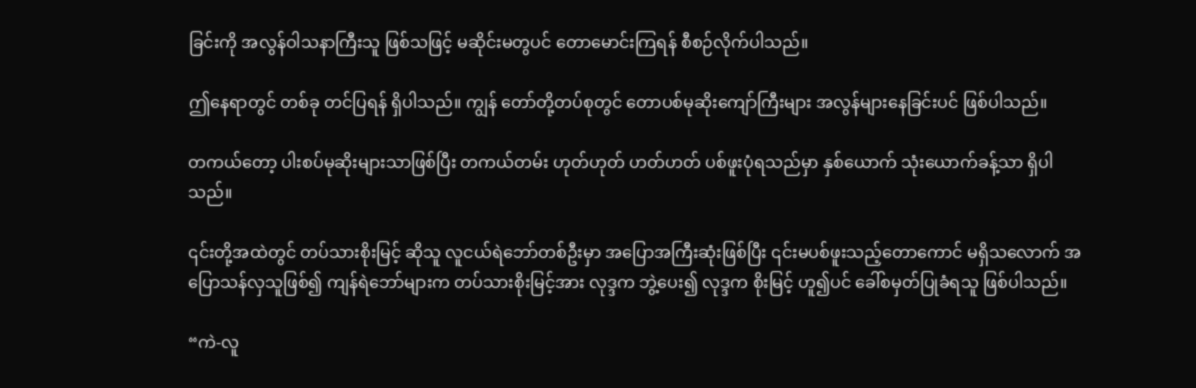ခြင်းကို အလွန်ဝါသနာကြီးသူ ဖြစ်သဖြင့် မဆိုင်းမတွပင် တောမောင်းကြရန် စီစဉ်လိုက်ပါသည်။

ဤနေရာတွင် တစ်ခု တင်ပြရန် ရှိပါသည်။ ကျွန် တော်တို့တပ်စုတွင် တောပစ်မုဆိုးကျော်ကြီးများ အလွန်များနေခြင်းပင် ဖြစ်ပါသည်။

တကယ်တော့ ပါးစပ်မုဆိုးများသာဖြစ်ပြီး တကယ်တမ်း ဟုတ်ဟုတ် ဟတ်ဟတ် ပစ်ဖူးပုံရသည်မှာ နှစ်ယောက် သုံးယောက်ခန့်သာ ရှိပါသည်။

၎င်းတို့အထဲတွင် တပ်သားစိုးမြင့် ဆိုသူ လူငယ်ရဲဘော်တစ်ဦးမှာ အပြောအကြီးဆုံးဖြစ်ပြီး ၎င်းမပစ်ဖူးသည့်တောကောင် မရှိသလောက် အပြောသန်လှသူဖြစ်၍ ကျန်ရဲဘော်များက တပ်သားစိုးမြင့်အား လုဒ္ဒက ဘွဲ့ပေး၍ လုဒ္ဒက စိုးမြင့် ဟူ၍ပင် ခေါ်စမှတ်ပြုခံရသူ ဖြစ်ပါသည်။

“ကဲ-လူ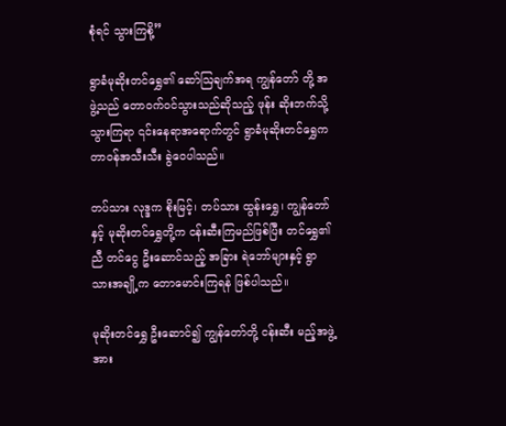စုံရင် သွားကြစို့”

ရွာခံမုဆိုးတင်ရွှေ၏ ဆော်ဩချက်အရ ကျွန်တော် တို့ အဖွဲ့သည် တောဝက်ဝင်သွားသည်ဆိုသည့် ဖုန်း ဆိုးဘက်သို့သွားကြရာ ၎င်းနေရာအရောက်တွင် ရွာခံမုဆိုးတင်ရွှေက တာဝန်အသီးသီး ခွဲဝေပါသည်။

တပ်သား လုဒ္ဒက စိုးမြင့်၊ တပ်သား ထွန်းရွှေ၊ ကျွန်တော်နှင့် မုဆိုးတင်ရွှေတို့က ငန်းဆီးကြမည်ဖြစ်ပြီး တင်ရွှေ၏ညီ တင်ငွေ ဦးဆောင်သည့် အခြား ရဲဘော်များနှင့် ရွာသားအချို့က တောမောင်းကြရန် ဖြစ်ပါသည်။

မုဆိုးတင်ရွှေ ဦးဆောင်၍ ကျွန်တော်တို့ ငန်းဆီး မည့်အဖွဲ့အား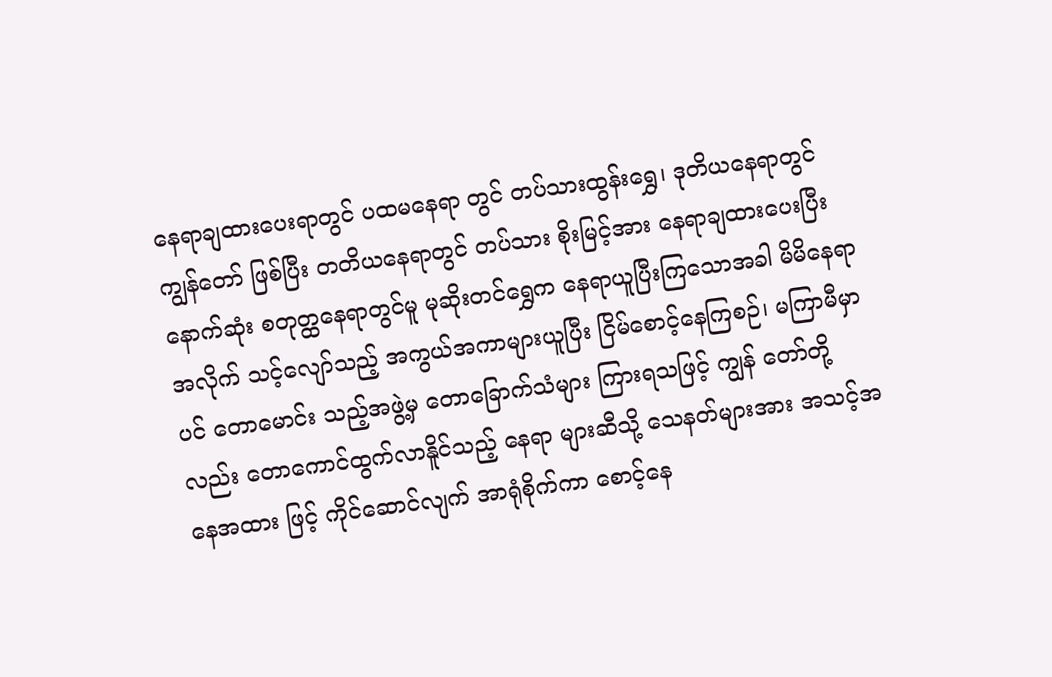နေရာချထားပေးရာတွင် ပထမနေရာ တွင် တပ်သားထွန်းရွှေ၊ ဒုတိယနေရာတွင် ကျွန်တော် ဖြစ်ပြီး တတိယနေရာတွင် တပ်သား စိုးမြင့်အား နေရာချထားပေးပြီး နောက်ဆုံး စတုတ္ထနေရာတွင်မူ မုဆိုးတင်ရွှေက နေရာယူပြီးကြသောအခါ မိမိနေရာ အလိုက် သင့်လျော်သည့် အကွယ်အကာများယူပြီး ငြိမ်စောင့်နေကြစဉ်၊ မကြာမီမှာပင် တောမောင်း သည့်အဖွဲ့မှ တောခြောက်သံများ ကြားရသဖြင့် ကျွန် တော်တို့လည်း တောကောင်ထွက်လာနိူင်သည့် နေရာ များဆီသို့ သေနတ်များအား အသင့်အနေအထား ဖြင့် ကိုင်ဆောင်လျက် အာရုံစိုက်ကာ စောင့်နေ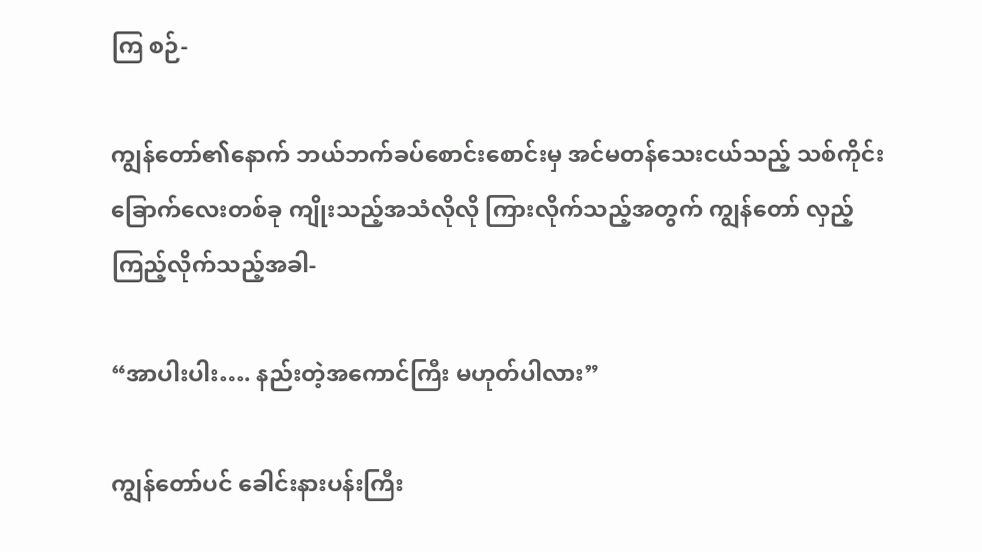ကြ စဉ်-

ကျွန်တော်၏နောက် ဘယ်ဘက်ခပ်စောင်းစောင်းမှ အင်မတန်သေးငယ်သည့် သစ်ကိုင်းခြောက်လေးတစ်ခု ကျိုးသည့်အသံလိုလို ကြားလိုက်သည့်အတွက် ကျွန်တော် လှည့်ကြည့်လိုက်သည့်အခါ-

“အာပါးပါး…. နည်းတဲ့အကောင်ကြီး မဟုတ်ပါလား”

ကျွန်တော်ပင် ခေါင်းနားပန်းကြီး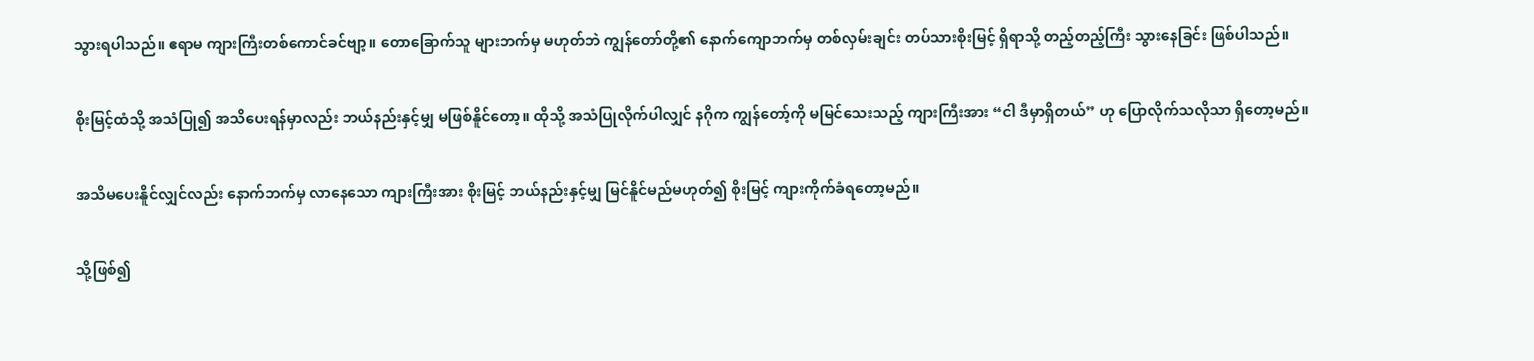သွားရပါသည်။ ဧရာမ ကျားကြီးတစ်ကောင်ခင်ဗျာ့။ တောခြောက်သူ များဘက်မှ မဟုတ်ဘဲ ကျွန်တော်တို့၏ နောက်ကျောဘက်မှ တစ်လှမ်းချင်း တပ်သားစိုးမြင့် ရှိရာသို့ တည့်တည့်ကြီး သွားနေခြင်း ဖြစ်ပါသည်။

စိုးမြင့်ထံသို့ အသံပြု၍ အသိပေးရန်မှာလည်း ဘယ်နည်းနှင့်မျှ မဖြစ်နိူင်တော့။ ထိုသို့ အသံပြုလိုက်ပါလျှင် နဂိုက ကျွန်တော့်ကို မမြင်သေးသည့် ကျားကြီးအား “ငါ ဒီမှာရှိတယ်” ဟု ပြောလိုက်သလိုသာ ရှိတော့မည်။

အသိမပေးနိူင်လျှင်လည်း နောက်ဘက်မှ လာနေသော ကျားကြီးအား စိုးမြင့် ဘယ်နည်းနှင့်မျှ မြင်နိူင်မည်မဟုတ်၍ စိုးမြင့် ကျားကိုက်ခံရတော့မည်။

သို့ဖြစ်၍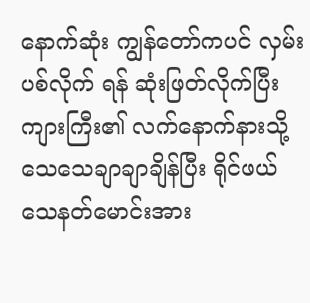နောက်ဆုံး ကျွန်တော်ကပင် လှမ်းပစ်လိုက် ရန် ဆုံးဖြတ်လိုက်ပြီး ကျားကြီး၏ လက်နောက်နားသို့ သေသေချာချာချိန်ပြီး ရိုင်ဖယ်သေနတ်မောင်းအား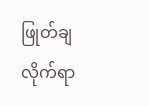ဖြုတ်ချလိုက်ရာ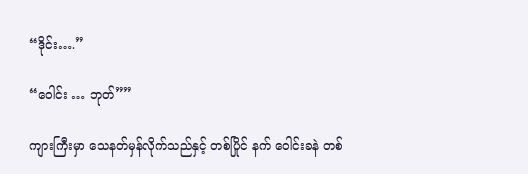“ဒိုင်း….”

“ဝေါင်း … ဘုတ်””

ကျားကြီးမှာ သေနတ်မှန်လိုက်သည်နှင့် တစ်ပြိုင် နက် ဝေါင်းခနဲ တစ်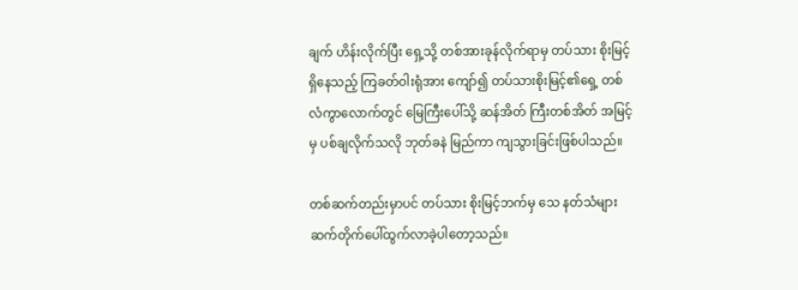ချက် ဟိန်းလိုက်ပြီး ရှေ့သို့ တစ်အားခုန်လိုက်ရာမှ တပ်သား စိုးမြင့် ရှိနေသည့် ကြခတ်ဝါးရုံအား ကျော်၍ တပ်သားစိုးမြင့်၏ရှေ့ တစ်လံကွာလောက်တွင် မြေကြီးပေါ်သို့ ဆန်အိတ် ကြီးတစ်အိတ် အမြင့်မှ ပစ်ချလိုက်သလို ဘုတ်ခနဲ မြည်ကာ ကျသွားခြင်းဖြစ်ပါသည်။

တစ်ဆက်တည်းမှာပင် တပ်သား စိုးမြင့်ဘက်မှ သေ နတ်သံများ ဆက်တိုက်ပေါ်ထွက်လာခဲ့ပါတော့သည်။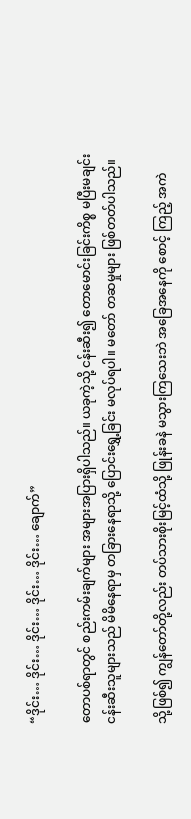“ဒိုင်း… ဒိုင်း… ဒိုင်း… ဒိုင်း… ဒိုင်း… ချောက်”

တောပစ်ရာတွင် စည်းကမ်းချက်များ အများအပြားရှိပါသည်။ ယခုကဲ့သို့ ငန်းဆီး၍ တောမောင်းခြင်းကိစ္စ မပြီးမချင်း ငန်းဆီးသူများသည် မိမိနေရာမှ တခြားနေရာသို့ ပြောင်းရွှေ့ခြင်း မလုပ်ရပါ။ မတော် တဆမှုများ ဖြစ်တတ်ပါသည်။

သို့ဖြစ်၍ ကျွန်တော်တို့လည်း တပ်သားစိုးမြင့်ထံသို့ ဖြုန်းခနဲ မသွားကြသေးဘဲ အခြေအနေကို စောင့် ကြည့် အကဲ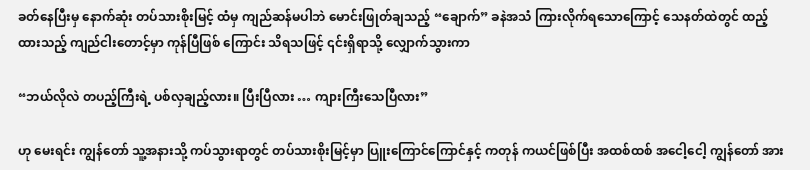ခတ်နေပြီးမှ နောက်ဆုံး တပ်သားစိုးမြင့် ထံမှ ကျည်ဆန်မပါဘဲ မောင်းဖြုတ်ချသည့် “ချောက်” ခနဲအသံ ကြားလိုက်ရသောကြောင့် သေနတ်ထဲတွင် ထည့်ထားသည့် ကျည်ငါးတောင့်မှာ ကုန်ပြီဖြစ် ကြောင်း သိရသဖြင့် ၎င်းရှိရာသို့ လျှောက်သွားကာ

“ဘယ်လိုလဲ တပည့်ကြီးရဲ့ ပစ်လှချည့်လား။ ပြီးပြီလား … ကျားကြီးသေပြီလား”

ဟု မေးရင်း ကျွန်တော် သူ့အနားသို့ ကပ်သွားရာတွင် တပ်သားစိုးမြင့်မှာ ပြူးကြောင်ကြောင်နှင့် ကတုန် ကယင်ဖြစ်ပြီး အထစ်ထစ် အငေါ့ငေါ့ ကျွန်တော် အား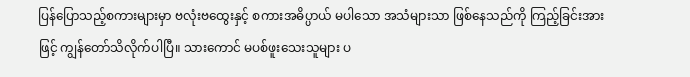ပြန်ပြောသည့်စကားများမှာ ဗလုံးဗထွေးနှင့် စကားအဓိပ္ပာယ် မပါသော အသံများသာ ဖြစ်နေသည်ကို ကြည့်ခြင်းအားဖြင့် ကျွန်တော်သိလိုက်ပါပြီ။ သားကောင် မပစ်ဖူးသေးသူများ ပ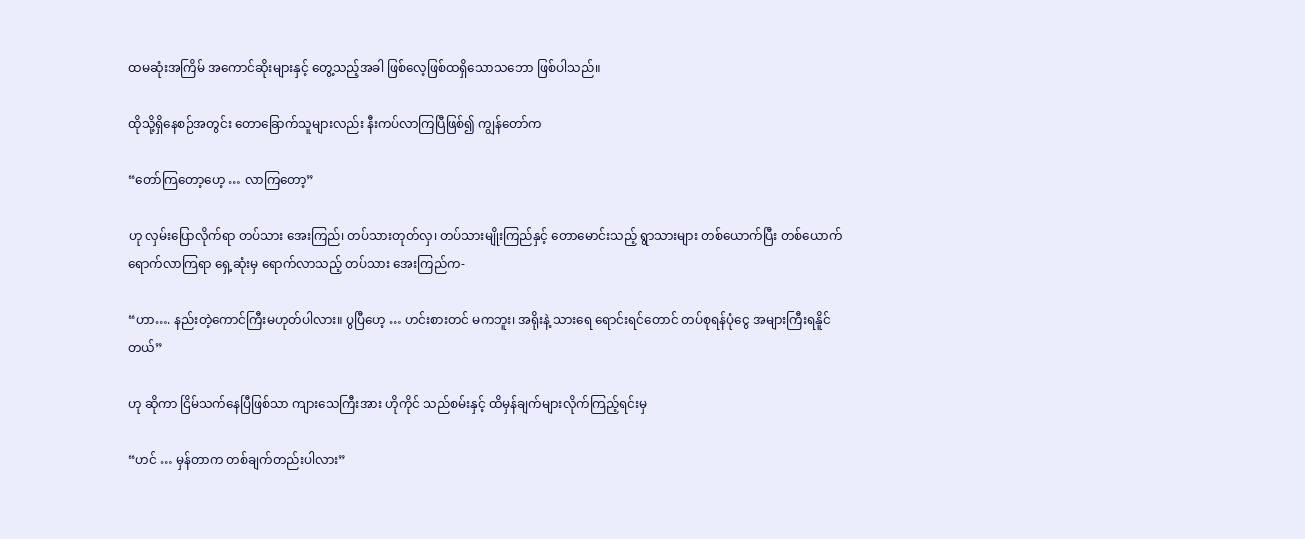ထမဆုံးအကြိမ် အကောင်ဆိုးများနှင့် တွေ့သည့်အခါ ဖြစ်လေ့ဖြစ်ထရှိသောသဘော ဖြစ်ပါသည်။

ထိုသို့ရှိနေစဉ်အတွင်း တောခြောက်သူများလည်း နီးကပ်လာကြပြီဖြစ်၍ ကျွန်တော်က

“တော်ကြတော့ဟေ့ … လာကြတော့”

ဟု လှမ်းပြောလိုက်ရာ တပ်သား အေးကြည်၊ တပ်သားတုတ်လှ၊ တပ်သားမျိုးကြည်နှင့် တောမောင်းသည့် ရွာသားများ တစ်ယောက်ပြီး တစ်ယောက် ရောက်လာကြရာ ရှေ့ဆုံးမှ ရောက်လာသည့် တပ်သား အေးကြည်က-

“ဟာ…. နည်းတဲ့ကောင်ကြီးမဟုတ်ပါလား။ ပွပြီဟေ့ … ဟင်းစားတင် မကဘူး၊ အရိုးနဲ့ သားရေ ရောင်းရင်တောင် တပ်စုရန်ပုံငွေ အများကြီးရနိူင်တယ်”

ဟု ဆိုကာ ငြိမ်သက်နေပြီဖြစ်သာ ကျားသေကြီးအား ဟိုကိုင် သည်စမ်းနှင့် ထိမှန်ချက်များလိုက်ကြည့်ရင်းမှ

“ဟင် … မှန်တာက တစ်ချက်တည်းပါလား”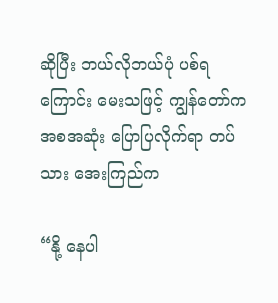ဆိုပြီး ဘယ်လိုဘယ်ပုံ ပစ်ရကြောင်း မေးသဖြင့် ကျွန်တော်က အစအဆုံး ပြောပြလိုက်ရာ တပ်သား အေးကြည်က

“နို့ နေပါ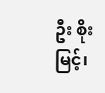ဦး စိုးမြင့်၊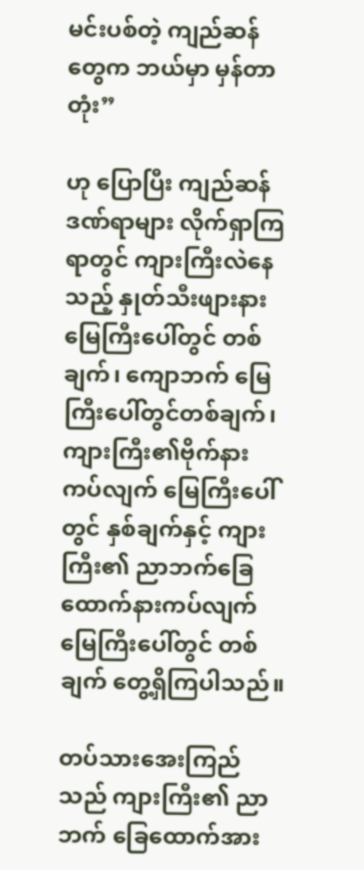မင်းပစ်တဲ့ ကျည်ဆန်တွေက ဘယ်မှာ မှန်တာတုံး”

ဟု ပြောပြီး ကျည်ဆန်ဒဏ်ရာများ လိုက်ရှာကြရာတွင် ကျားကြီးလဲနေသည့် နှုတ်သီးဖျားနား မြေကြီးပေါ်တွင် တစ်ချက်၊ ကျောဘက် မြေကြီးပေါ်တွင်တစ်ချက်၊ ကျားကြီး၏ဗိုက်နား ကပ်လျက် မြေကြီးပေါ်တွင် နှစ်ချက်နှင့် ကျားကြီး၏ ညာဘက်ခြေထောက်နားကပ်လျက် မြေကြီးပေါ်တွင် တစ်ချက် တွေ့ရှိကြပါသည်။

တပ်သားအေးကြည်သည် ကျားကြီး၏ ညာဘက် ခြေထောက်အား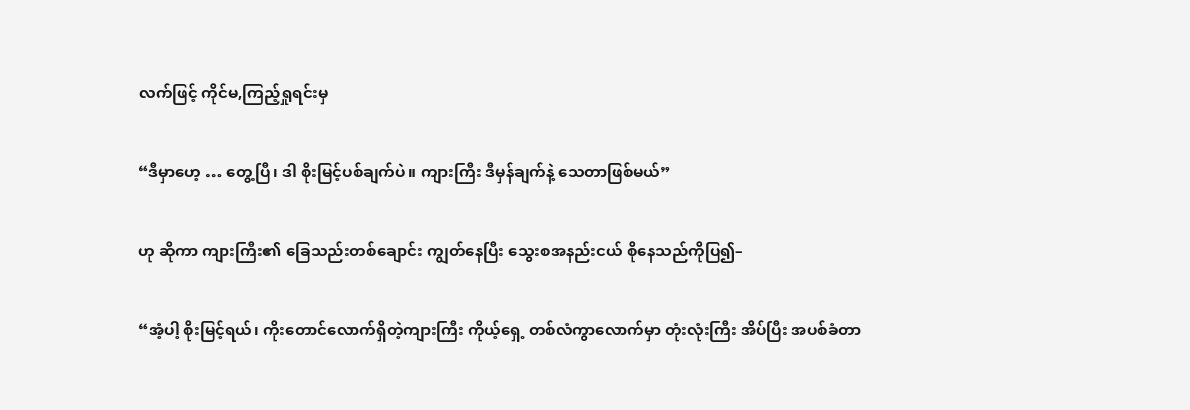လက်ဖြင့် ကိုင်မ,ကြည့်ရှုရင်းမှ

“ဒီမှာဟေ့ … တွေ့ပြီ၊ ဒါ စိုးမြင့်ပစ်ချက်ပဲ။ ကျားကြီး ဒီမှန်ချက်နဲ့ သေတာဖြစ်မယ်”

ဟု ဆိုကာ ကျားကြီး၏ ခြေသည်းတစ်ချောင်း ကျွတ်နေပြီး သွေးစအနည်းငယ် စိုနေသည်ကိုပြ၍–

“အံ့ပါ့ စိုးမြင့်ရယ်၊ ကိုးတောင်လောက်ရှိတဲ့ကျားကြီး ကိုယ့်ရှေ့ တစ်လံကွာလောက်မှာ တုံးလုံးကြီး အိပ်ပြီး အပစ်ခံတာ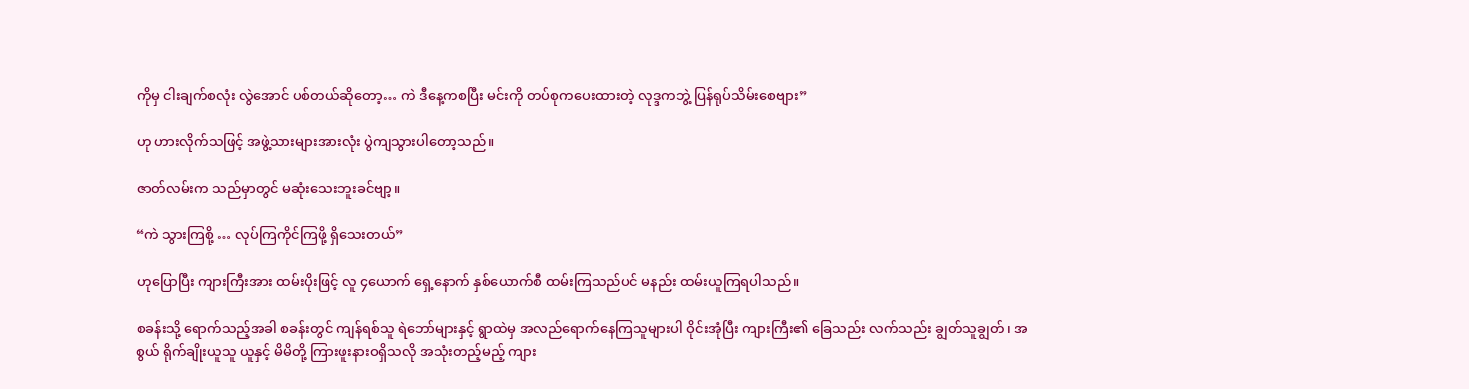ကိုမှ ငါးချက်စလုံး လွဲအောင် ပစ်တယ်ဆိုတော့… ကဲ ဒီနေ့ကစပြီး မင်းကို တပ်စုကပေးထားတဲ့ လုဒ္ဒကဘွဲ့ ပြန်ရုပ်သိမ်းစေဗျား”

ဟု ဟားလိုက်သဖြင့် အဖွဲ့သားများအားလုံး ပွဲကျသွားပါတော့သည်။

ဇာတ်လမ်းက သည်မှာတွင် မဆုံးသေးဘူးခင်ဗျာ့။

“ကဲ သွားကြစို့ … လုပ်ကြကိုင်ကြဖို့ ရှိသေးတယ်”

ဟုပြောပြီး ကျားကြီးအား ထမ်းပိုးဖြင့် လူ ၄ယောက် ရှေ့နောက် နှစ်ယောက်စီ ထမ်းကြသည်ပင် မနည်း ထမ်းယူကြရပါသည်။

စခန်းသို့ ရောက်သည့်အခါ စခန်းတွင် ကျန်ရစ်သူ ရဲဘော်များနှင့် ရွာထဲမှ အလည်ရောက်နေကြသူများပါ ဝိုင်းအုံပြီး ကျားကြီး၏ ခြေသည်း လက်သည်း ချွတ်သူချွတ်၊ အစွယ် ရိုက်ချိုးယူသူ ယူနှင့် မိမိတို့ ကြားဖူးနားဝရှိသလို အသုံးတည့်မည့် ကျား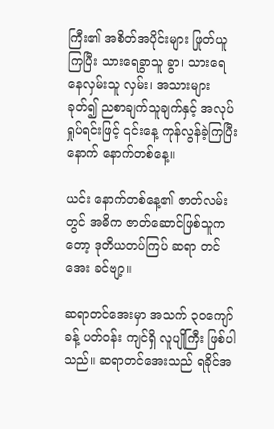ကြီး၏ အစိတ်အပိုင်းများ ဖြုတ်ယူကြပြီး သားရေခွာသူ ခွာ၊ သားရေ နေလှမ်းသူ လှမ်း၊ အသားများခုတ်၍ ညစာချက်သူချက်နှင့် အလုပ်ရှုပ်ရင်းဖြင့် ၎င်းနေ့ ကုန်လွန်ခဲ့ကြပြီးနောက် နောက်တစ်နေ့။

ယင်း နောက်တစ်နေ့၏ ဇာတ်လမ်းတွင် အဓိက ဇာတ်ဆောင်ဖြစ်သူကတော့ ဒုတိယတပ်ကြပ် ဆရာ တင်အေး ခင်ဗျာ့။

ဆရာတင်အေးမှာ အသက် ၃ဝကျော်ခန့် ပတ်ဝန်း ကျင်ရှိ လူပျိုကြီး ဖြစ်ပါသည်။ ဆရာတင်အေးသည် ရခိုင်အ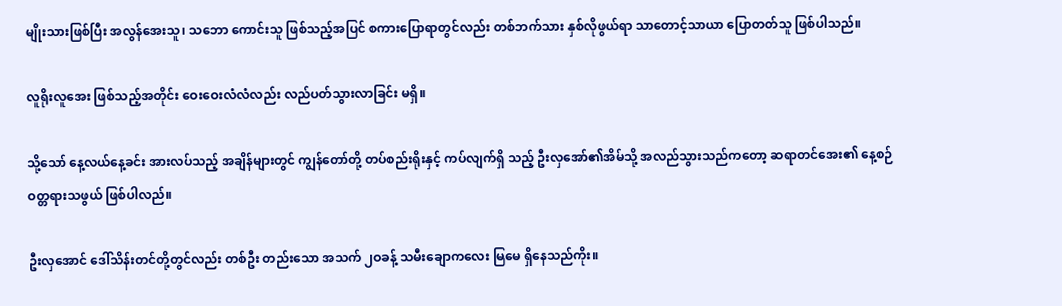မျိုးသားဖြစ်ပြီး အလွန်အေးသူ၊ သဘော ကောင်းသူ ဖြစ်သည့်အပြင် စကားပြောရာတွင်လည်း တစ်ဘက်သား နှစ်လိုဖွယ်ရာ သာတောင့်သာယာ ပြောတတ်သူ ဖြစ်ပါသည်။

လူရိုးလူအေး ဖြစ်သည့်အတိုင်း ဝေးဝေးလံလံလည်း လည်ပတ်သွားလာခြင်း မရှိ။

သို့သော် နေ့လယ်နေ့ခင်း အားလပ်သည့် အချိန်များတွင် ကျွန်တော်တို့ တပ်စည်းရိုးနှင့် ကပ်လျက်ရှိ သည့် ဦးလှအော်၏အိမ်သို့ အလည်သွားသည်ကတော့ ဆရာတင်အေး၏ နေ့စဉ်ဝတ္တရားသဖွယ် ဖြစ်ပါလည်။

ဦးလှအောင် ဒေါ်သိန်းတင်တို့တွင်လည်း တစ်ဦး တည်းသော အသက် ၂ဝခန့် သမီးချောကလေး မြမေ ရှိနေသည်ကိုး။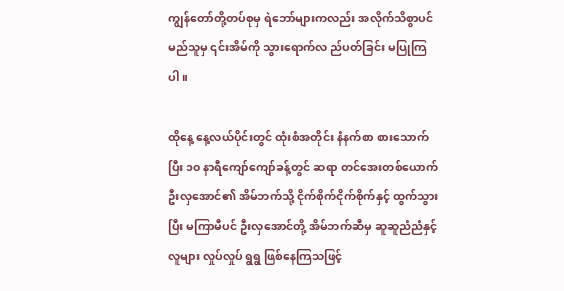ကျွန်တော်တို့တပ်စုမှ ရဲဘော်များကလည်း အလိုက်သိစွာပင် မည်သူမှ ၎င်းအိမ်ကို သွားရောက်လ ည်ပတ်ခြင်း မပြုကြပါ။

ထိုနေ့ နေ့လယ်ပိုင်းတွင် ထုံးစံအတိုင်း နံနက်စာ စားသောက်ပြီး ၁၀ နာရီကျော်ကျော်ခန့်တွင် ဆရာ တင်အေးတစ်ယောက် ဦးလှအောင်၏ အိမ်ဘက်သို့ ငိုက်စိုက်ငိုက်စိုက်နှင့် ထွက်သွားပြီး မကြာမီပင် ဦးလှအောင်တို့ အိမ်ဘက်ဆီမှ ဆူဆူညံညံနှင့် လူများ လှုပ်လှုပ် ရွရွ ဖြစ်နေကြသဖြင့်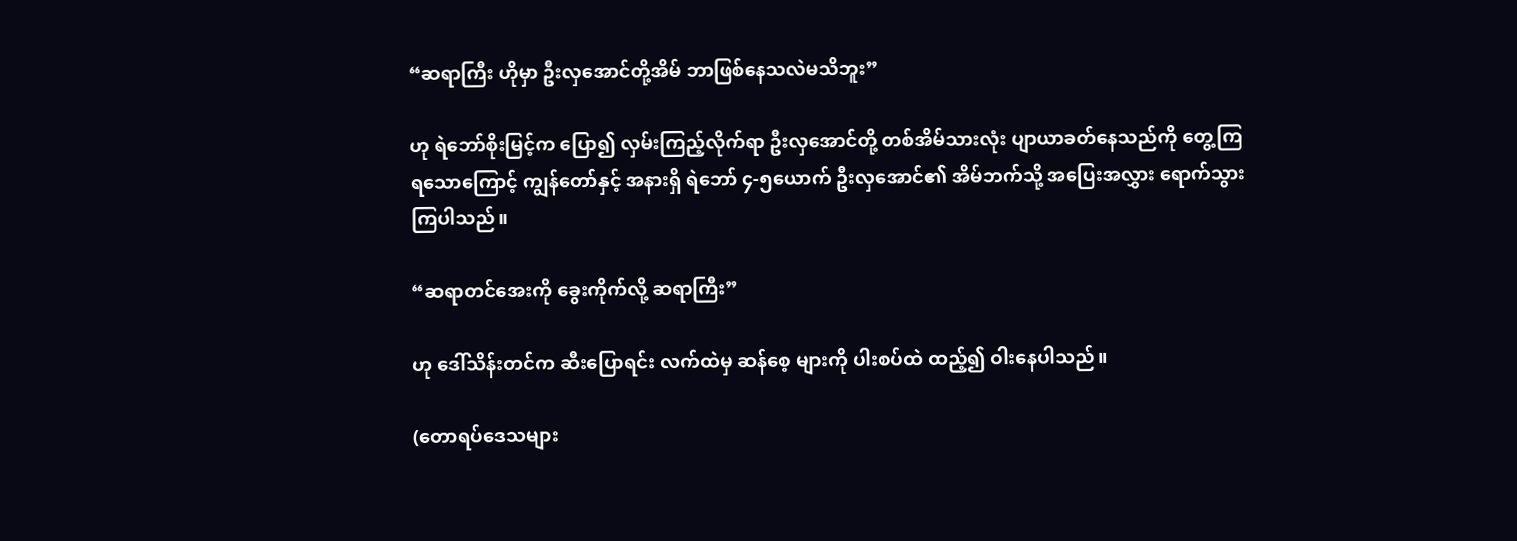“ဆရာကြီး ဟိုမှာ ဦးလှအောင်တို့အိမ် ဘာဖြစ်နေသလဲမသိဘူး”

ဟု ရဲဘော်စိုးမြင့်က ပြော၍ လှမ်းကြည့်လိုက်ရာ ဦးလှအောင်တို့ တစ်အိမ်သားလုံး ပျာယာခတ်နေသည်ကို တွေ့ကြရသောကြောင့် ကျွန်တော်နှင့် အနားရှိ ရဲဘော် ၄-၅ယောက် ဦးလှအောင်၏ အိမ်ဘက်သို့ အပြေးအလွှား ရောက်သွားကြပါသည်။

“ဆရာတင်အေးကို ခွေးကိုက်လို့ ဆရာကြီး”

ဟု ဒေါ်သိန်းတင်က ဆီးပြောရင်း လက်ထဲမှ ဆန်စေ့ များကို ပါးစပ်ထဲ ထည့်၍ ဝါးနေပါသည်။

(တောရပ်ဒေသများ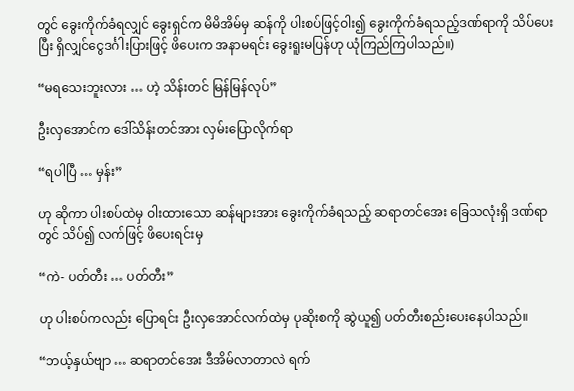တွင် ခွေးကိုက်ခံရလျှင် ခွေးရှင်က မိမိအိမ်မှ ဆန်ကို ပါးစပ်ဖြင့်ဝါး၍ ခွေးကိုက်ခံရသည့်ဒဏ်ရာကို သိပ်ပေးပြီး ရှိလျှင်ငွေဒင်္ဂါးပြားဖြင့် ဖိပေးက အနာမရင်း ခွေးရူးမပြန်ဟု ယုံကြည်ကြပါသည်။)

“မရသေးဘူးလား … ဟဲ့ သိန်းတင် မြန်မြန်လုပ်”

ဦးလှအောင်က ဒေါ်သိန်းတင်အား လှမ်းပြောလိုက်ရာ

“ရပါပြီ … မှန်း”

ဟု ဆိုကာ ပါးစပ်ထဲမှ ဝါးထားသော ဆန်များအား ခွေးကိုက်ခံရသည့် ဆရာတင်အေး ခြေသလုံးရှိ ဒဏ်ရာတွင် သိပ်၍ လက်ဖြင့် ဖိပေးရင်းမှ

“ကဲ- ပတ်တီး … ပတ်တီး”

ဟု ပါးစပ်ကလည်း ပြောရင်း ဦးလှအောင်လက်ထဲမှ ပုဆိုးစကို ဆွဲယူ၍ ပတ်တီးစည်းပေးနေပါသည်။

“ဘယ့်နှယ်ဗျာ … ဆရာတင်အေး ဒီအိမ်လာတာလဲ ရက်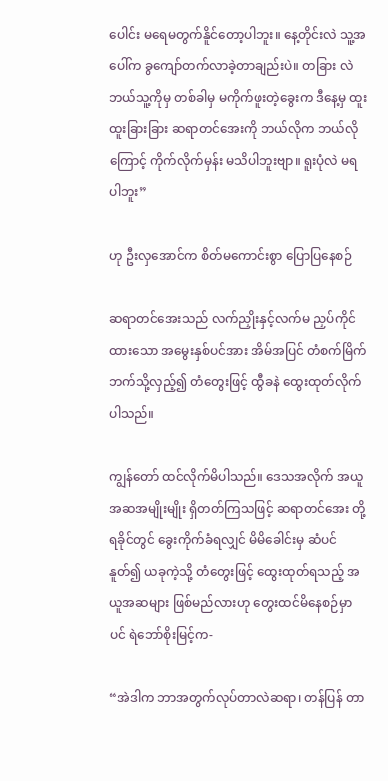ပေါင်း မရေမတွက်နိူင်တော့ပါဘူး။ နေ့တိုင်းလဲ သူ့အပေါ်က ခွကျော်တက်လာခဲ့တာချည်းပဲ။ တခြား လဲ ဘယ်သူ့ကိုမှ တစ်ခါမှ မကိုက်ဖူးတဲ့ခွေးက ဒီနေ့မှ ထူးထူးခြားခြား ဆရာတင်အေးကို ဘယ်လိုက ဘယ်လိုကြောင့် ကိုက်လိုက်မှန်း မသိပါဘူးဗျာ။ ရူးပုံလဲ မရပါဘူး”

ဟု ဦးလှအောင်က စိတ်မကောင်းစွာ ပြောပြနေစဉ်

ဆရာတင်အေးသည် လက်ညှိုးနှင့်လက်မ ညှပ်ကိုင်ထားသော အမွေးနှစ်ပင်အား အိမ်အပြင် တံစက်မြိက် ဘက်သို့လှည့်၍ တံတွေးဖြင့် ထွီခနဲ ထွေးထုတ်လိုက်ပါသည်။

ကျွန်တော် ထင်လိုက်မိပါသည်။ ဒေသအလိုက် အယူအဆအမျိုးမျိုး ရှိတတ်ကြသဖြင့် ဆရာတင်အေး တို့ ရခိုင်တွင် ခွေးကိုက်ခံရလျှင် မိမိခေါင်းမှ ဆံပင် နူတ်၍ ယခုကဲ့သို့ တံတွေးဖြင့် ထွေးထုတ်ရသည့် အယူအဆများ ဖြစ်မည်လားဟု တွေးထင်မိနေစဉ်မှာပင် ရဲဘော်စိုးမြင့်က-

“အဲဒါက ဘာအတွက်လုပ်တာလဲဆရာ၊ တန်ပြန် တာ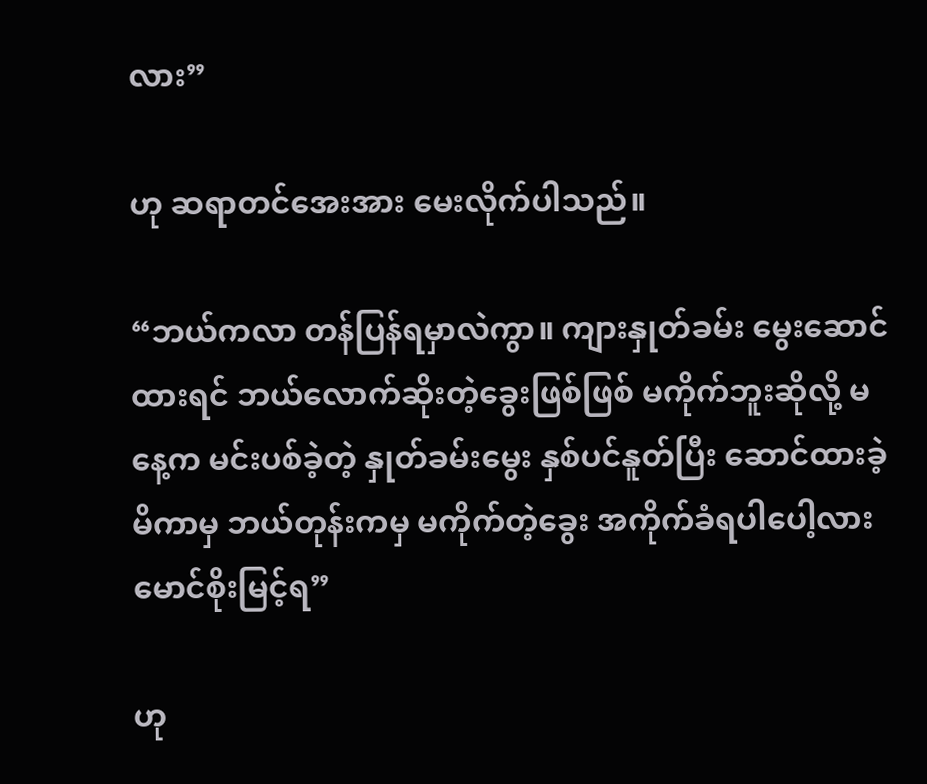လား”

ဟု ဆရာတင်အေးအား မေးလိုက်ပါသည်။

“ဘယ်ကလာ တန်ပြန်ရမှာလဲကွာ။ ကျားနှုတ်ခမ်း မွေးဆောင်ထားရင် ဘယ်လောက်ဆိုးတဲ့ခွေးဖြစ်ဖြစ် မကိုက်ဘူးဆိုလို့ မနေ့က မင်းပစ်ခဲ့တဲ့ နှုတ်ခမ်းမွေး နှစ်ပင်နူတ်ပြီး ဆောင်ထားခဲ့မိကာမှ ဘယ်တုန်းကမှ မကိုက်တဲ့ခွေး အကိုက်ခံရပါပေါ့လား မောင်စိုးမြင့်ရ”

ဟု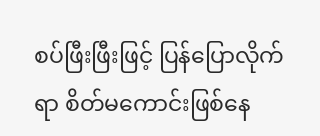စပ်ဖြီးဖြီးဖြင့် ပြန်ပြောလိုက်ရာ စိတ်မကောင်းဖြစ်နေ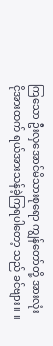ကြသော ဦးလှအောင်မိသားစုရော ကျွန်တော်တို့ အားလုံး ငိုအားထက် ရယ်အားသန်ခဲ့ကြရပါတော့ သည် ခင်ဗျား။ ။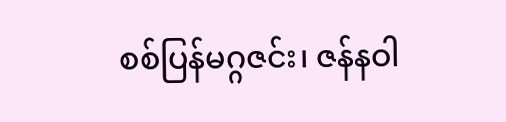စစ်ပြန်မဂ္ဂဇင်း၊ ဇန်နဝါ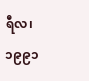ရီလ၊ ၁၉၉၁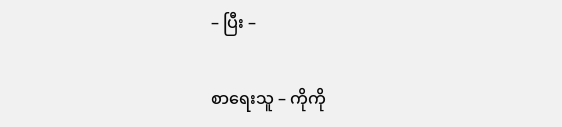– ပြီး –

စာရေးသူ – ကိုကို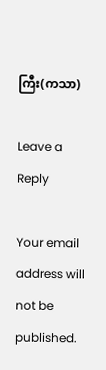ကြီး(ကသာ)

Leave a Reply

Your email address will not be published.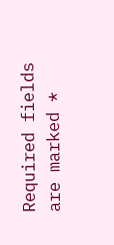Required fields are marked *